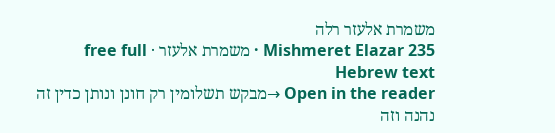משמרת אלעזר רלה
Mishmeret Elazar 235 · משמרת אלעזר · free full Hebrew text
Open in the reader →מבקש תשלומין רק חונן ונותן כדין זה נהנה וזה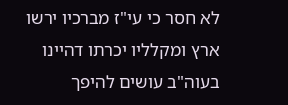לא חסר כי עי"ז מברכיו ירשו ארץ ומקלליו יכרתו דהיינו בעוה"ב עושים להיפך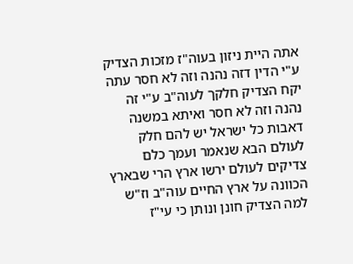אתה היית ניזון בעוה"ז מזכות הצדיק ע"י הדין דזה נהנה וזה לא חסר עתה יקח הצדיק חלקך לעוה"ב ע"י זה נהנה וזה לא חסר ואיתא במשנה דאבות כל ישראל יש להם חלק לעולם הבא שנאמר ועמך כלם צדיקים לעולם ירשו ארץ הרי שבארץ הכוונה על ארץ החיים עוה"ב וז"ש למה הצדיק חונן ונותן כי עי"ז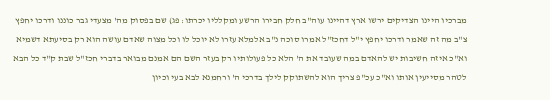מברכיו היינו הצדיקים ירשו ארץ דהיינו עוה"ב חלק חבירו הרשע ומקלליו יכרתו: פג) שם בפסוק מה' מצעדי גבר כוננו ודרכו יחפץ צ"ב מה זה שאמר ודרכו יחפץ י"ל דחכז"ל אמרו סוכה נ"ב אלמלא עזרו לא יוכל לו וכל מצוה שאדם עושה הוא רק בסיעתא דשמיא וא"כ איזה חשיבות יש להאדם במה שעובד את ה' הלא כל פעולותיו רק בעזר השם הם אמנם מבואר בדברי חכז"ל שבת ק"ד כל הבא לטהר מסייעין אותו וא"כ עכ"פ צריך הוא להשתוקק לילך בדרכי ה' ורחמנא לבא בעי וכיון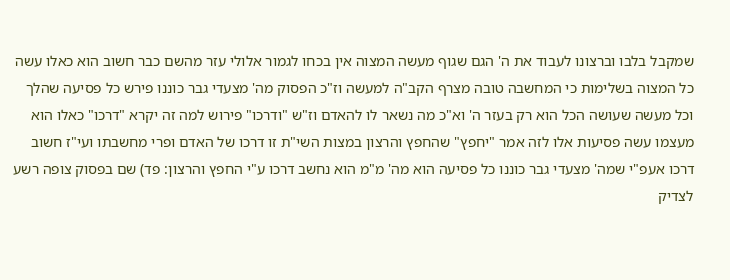שמקבל בלבו וברצונו לעבוד את ה' הגם שגוף מעשה המצוה אין בכחו לגמור אלולי עזר מהשם כבר חשוב הוא כאלו עשה כל המצוה בשלימות כי המחשבה טובה מצרף הקב"ה למעשה וז"כ הפסוק מה' מצעדי גבר כוננו פירש כל פסיעה שהלך וכל מעשה שעושה הכל הוא רק בעזר ה' וא"כ מה נשאר לו להאדם וז"ש "ודרכו" פירוש למה זה יקרא "דרכו" כאלו הוא מעצמו עשה פסיעות אלו לזה אמר "יחפץ" שהחפץ והרצון במצות השי"ת זו דרכו של האדם ופרי מחשבתו ועי"ז חשוב דרכו אעפ"י שמה' מצעדי גבר כוננו כל פסיעה הוא מה' מ"מ הוא נחשב דרכו ע"י החפץ והרצון: פד) שם בפסוק צופה רשע לצדיק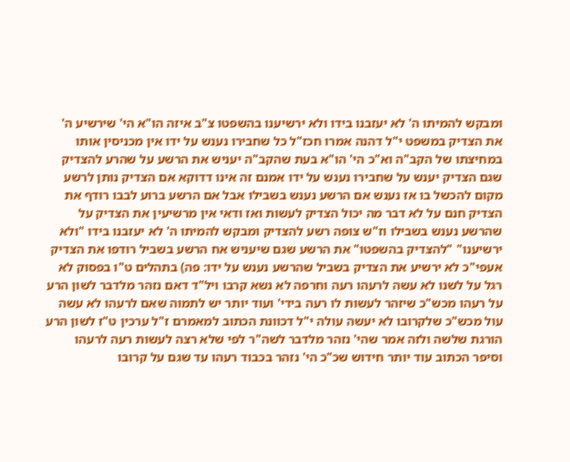ומבקש להמיתו ה' לא יעזבנו בידו ולא ירשיענו בהשפטו צ"ב איזה הו"א הי' שירשיע ה' את הצדיק במשפט י"ל דהנה אמרו חכז"ל כל שחבירו נענש על ידו אין מכניסין אותו במחיצתו של הקב"ה וא"כ הי' הו"א בעת שהקב"ה יעניש את הרשע על שהרע להצדיק שגם הצדיק יענש על שחבירו נענש על ידו אמנם זה אינו דדוקא אם הצדיק נותן לרשע מקום להכשל בו אז נענש אם הרשע נענש בשבילו אבל אם הרשע ברוע לבבו רודף את הצדיק חנם על לא דבר מה יכול הצדיק לעשות ואז ודאי אין מרשיעין את הצדיק על שהרשע נענש בשבילו וז"ש צופה רשע להצדיק ומבקש להמיתו ה' לא יעזבנו בידו "ולא ירשיענו" "להצדיק בהשפטו" את הרשע שגם שיעניש אח הרשע בשביל רודפו את הצדיק אעפי"כ לא ירשיע את הצדיק בשביל שהרשע נענש על ידו: פה) בתהלים ט"ו בפסוק לא רגל על לשנו לא עשה לרעהו רעה וחרפה לא נשא קרבו ויל"ד דאם נזהר מלדבר לשון הרע על רעהו מכש"כ שיזהר לעשות לו רעה בידי' ועוד יותר יש לתמוה שאם לרעהו לא עשה עול מכש"כ שלקרובו לא יעשה עולה י"ל דכוונת הכתוב למאמרם ז"ל ערכין ט"ז לשון הרע הורגת שלשה ולזה אמר שהי' נזהר מלדבר לשה"ר לפי שלא רצה לעשות רעה לרעהו וסיפר הכתוב עוד יותר חידוש שכ"כ הי' נזהר בכבוד רעהו עד שגם על קרובו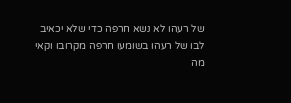של רעהו לא נשא חרפה כדי שלא יכאיב לבו של רעהו בשומעו חרפה מקרובו וקאי מה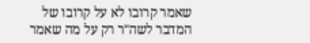שאמר קרובו לא על קרובו של המדבר לשה"ר רק על מה שאמר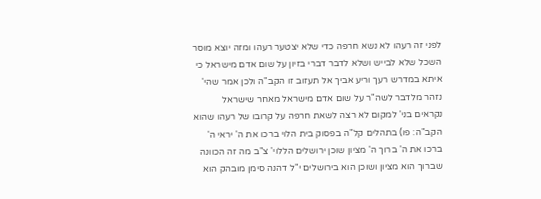לפני זה רעהו לא נשא חרפה כדי שלא יצטער רעהו ומזה יוצא מוסר השכל שלא לבייש ושלא לדבר דברי בזיון על שום אדם מישראל כי איתא במדרש רעך וריע אביך אל תעזוב זו הקב"ה ולכן אמר שהי' נזהר מלדבר לשה"ר על שום אדם מישראל מאחר שישראל נקראים בני' למקום לא רצה לשאת חרפה על קרובו של רעהו שהוא הקב"ה: פו) בתהלים קל"ה בפסוק בית הלוי ברכו את ה' יראי ה' ברכו את ה' ברוך ה' מציון שוכן ירושלים הללוי' צ"ב מה זה הכוונה שברוך הוא מציון ושוכן הוא בירושלים י"ל דהנה סימן מובהק הוא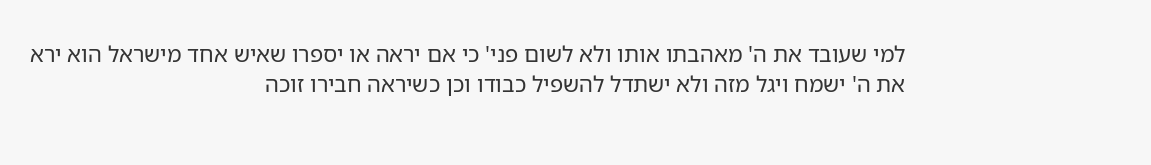למי שעובד את ה' מאהבתו אותו ולא לשום פני' כי אם יראה או יספרו שאיש אחד מישראל הוא ירא את ה' ישמח ויגל מזה ולא ישתדל להשפיל כבודו וכן כשיראה חבירו זוכה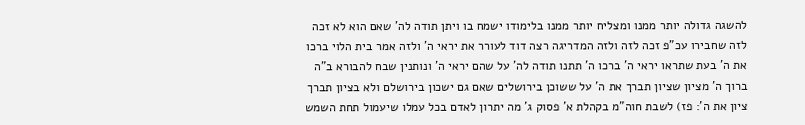להשגה גדולה יותר ממנו ומצליח יותר ממנו בלימודו ישמח בו ויתן תודה לה' שאם הוא לא זכה לזה שחבירו עכ"פ זכה לזה ולזה המדריגה רצה דוד לעורר את יראי ה' ולזה אמר בית הלוי ברכו את ה' בעת שתראו יראי ה' ברכו ה' תתנו תודה לה' על שהם יראי ה' ונותנין שבח להבורא ב"ה ברוך ה' מציון שציון תברך את ה' על ששוכן בירושלים שאם גם ישכון בירושלם ולא בציון תברך ציון את ה': פז) לשבת חוה"מ בקהלת א' פסוק ג' מה יתרון לאדם בכל עמלו שיעמול תחת השמש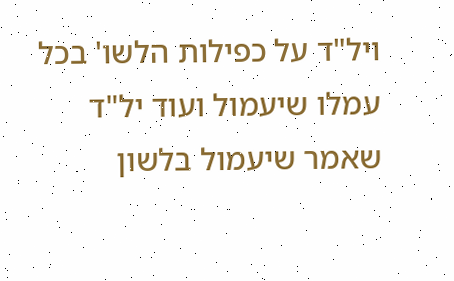ויל"ד על כפילות הלשו' בכל עמלו שיעמול ועוד יל"ד שאמר שיעמול בלשון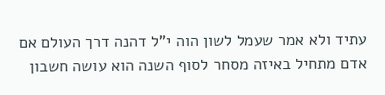עתיד ולא אמר שעמל לשון הוה י"ל דהנה דרך העולם אם אדם מתחיל באיזה מסחר לסוף השנה הוא עושה חשבון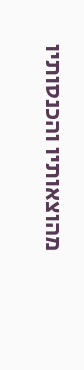מהוצאותיו והכנסותיו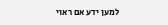למען ידע אם ראוי